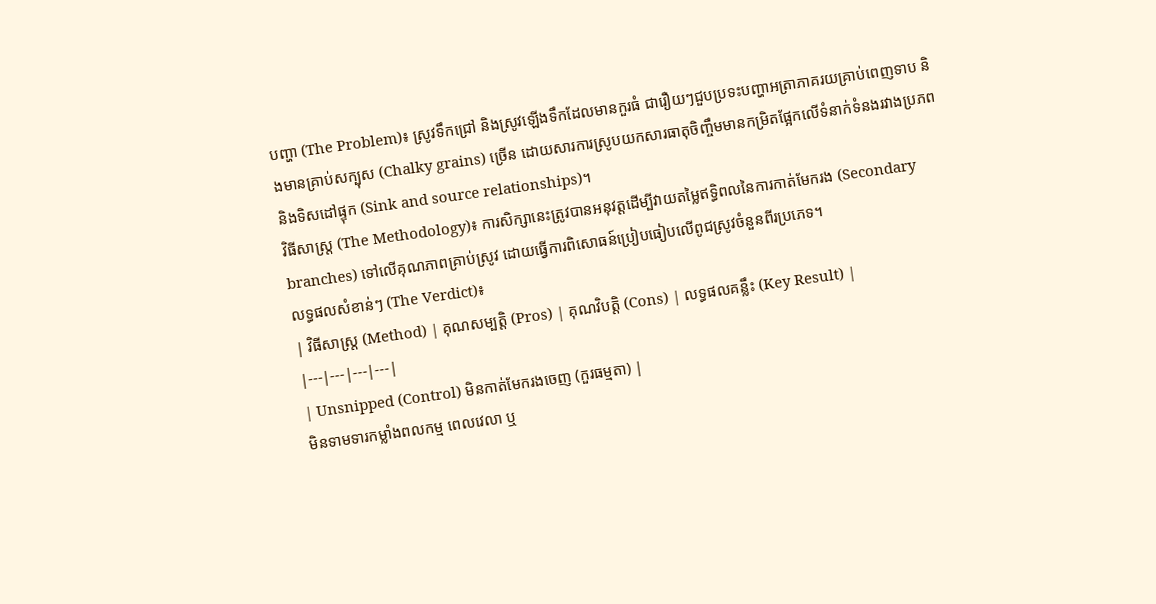បញ្ហា (The Problem)៖ ស្រូវទឹកជ្រៅ និងស្រូវឡើងទឹកដែលមានកួរធំ ជារឿយៗជួបប្រទះបញ្ហាអត្រាភាគរយគ្រាប់ពេញទាប និងមានគ្រាប់សក្បុស (Chalky grains) ច្រើន ដោយសារការស្រូបយកសារធាតុចិញ្ចឹមមានកម្រិតផ្អែកលើទំនាក់ទំនងរវាងប្រភពនិងទិសដៅផ្ទុក (Sink and source relationships)។
វិធីសាស្ត្រ (The Methodology)៖ ការសិក្សានេះត្រូវបានអនុវត្តដើម្បីវាយតម្លៃឥទ្ធិពលនៃការកាត់មែករង (Secondary branches) ទៅលើគុណភាពគ្រាប់ស្រូវ ដោយធ្វើការពិសោធន៍ប្រៀបធៀបលើពូជស្រូវចំនួនពីរប្រភេទ។
លទ្ធផលសំខាន់ៗ (The Verdict)៖
| វិធីសាស្ត្រ (Method) | គុណសម្បត្តិ (Pros) | គុណវិបត្តិ (Cons) | លទ្ធផលគន្លឹះ (Key Result) |
|---|---|---|---|
| Unsnipped (Control) មិនកាត់មែករងចេញ (កួរធម្មតា) |
មិនទាមទារកម្លាំងពលកម្ម ពេលវេលា ឬ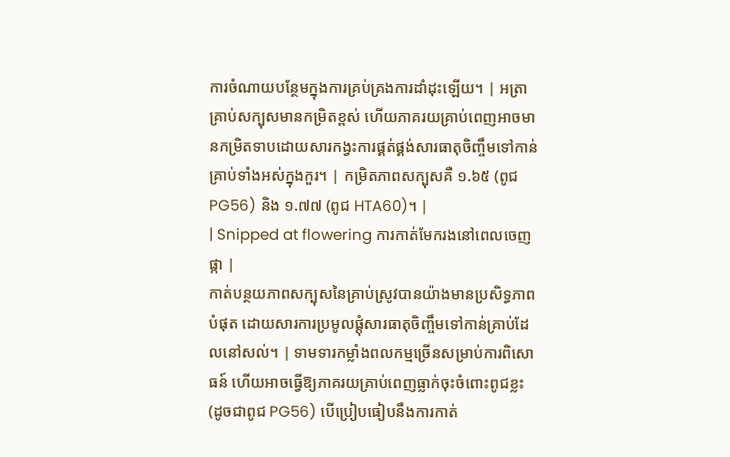ការចំណាយបន្ថែមក្នុងការគ្រប់គ្រងការដាំដុះឡើយ។ | អត្រាគ្រាប់សក្បុសមានកម្រិតខ្ពស់ ហើយភាគរយគ្រាប់ពេញអាចមានកម្រិតទាបដោយសារកង្វះការផ្គត់ផ្គង់សារធាតុចិញ្ចឹមទៅកាន់គ្រាប់ទាំងអស់ក្នុងកួរ។ | កម្រិតភាពសក្បុសគឺ ១.៦៥ (ពូជ PG56) និង ១.៧៧ (ពូជ HTA60)។ |
| Snipped at flowering ការកាត់មែករងនៅពេលចេញផ្កា |
កាត់បន្ថយភាពសក្បុសនៃគ្រាប់ស្រូវបានយ៉ាងមានប្រសិទ្ធភាពបំផុត ដោយសារការប្រមូលផ្តុំសារធាតុចិញ្ចឹមទៅកាន់គ្រាប់ដែលនៅសល់។ | ទាមទារកម្លាំងពលកម្មច្រើនសម្រាប់ការពិសោធន៍ ហើយអាចធ្វើឱ្យភាគរយគ្រាប់ពេញធ្លាក់ចុះចំពោះពូជខ្លះ (ដូចជាពូជ PG56) បើប្រៀបធៀបនឹងការកាត់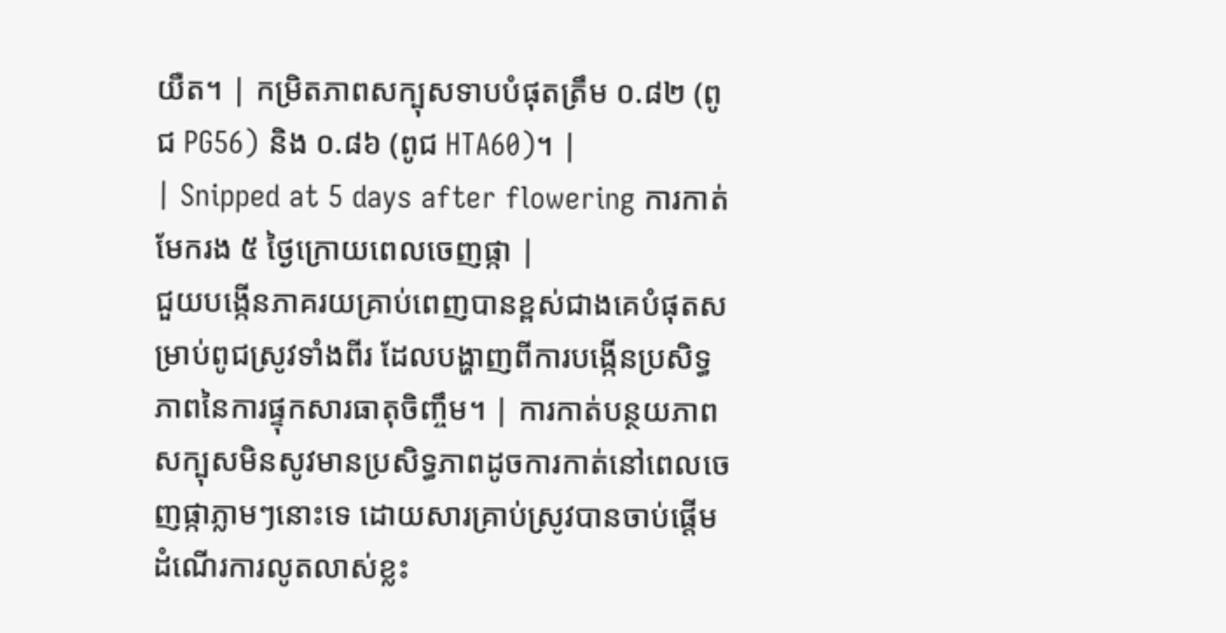យឺត។ | កម្រិតភាពសក្បុសទាបបំផុតត្រឹម ០.៨២ (ពូជ PG56) និង ០.៨៦ (ពូជ HTA60)។ |
| Snipped at 5 days after flowering ការកាត់មែករង ៥ ថ្ងៃក្រោយពេលចេញផ្កា |
ជួយបង្កើនភាគរយគ្រាប់ពេញបានខ្ពស់ជាងគេបំផុតសម្រាប់ពូជស្រូវទាំងពីរ ដែលបង្ហាញពីការបង្កើនប្រសិទ្ធភាពនៃការផ្ទុកសារធាតុចិញ្ចឹម។ | ការកាត់បន្ថយភាពសក្បុសមិនសូវមានប្រសិទ្ធភាពដូចការកាត់នៅពេលចេញផ្កាភ្លាមៗនោះទេ ដោយសារគ្រាប់ស្រូវបានចាប់ផ្តើមដំណើរការលូតលាស់ខ្លះ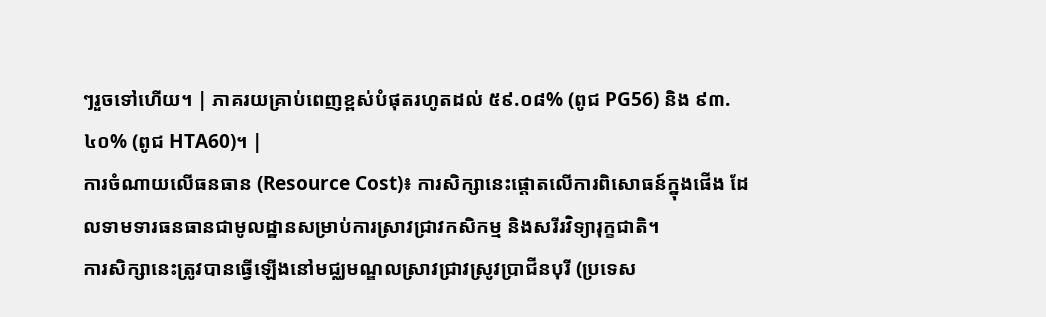ៗរួចទៅហើយ។ | ភាគរយគ្រាប់ពេញខ្ពស់បំផុតរហូតដល់ ៥៩.០៨% (ពូជ PG56) និង ៩៣.៤០% (ពូជ HTA60)។ |
ការចំណាយលើធនធាន (Resource Cost)៖ ការសិក្សានេះផ្តោតលើការពិសោធន៍ក្នុងផើង ដែលទាមទារធនធានជាមូលដ្ឋានសម្រាប់ការស្រាវជ្រាវកសិកម្ម និងសរីរវិទ្យារុក្ខជាតិ។
ការសិក្សានេះត្រូវបានធ្វើឡើងនៅមជ្ឈមណ្ឌលស្រាវជ្រាវស្រូវប្រាជីនបុរី (ប្រទេស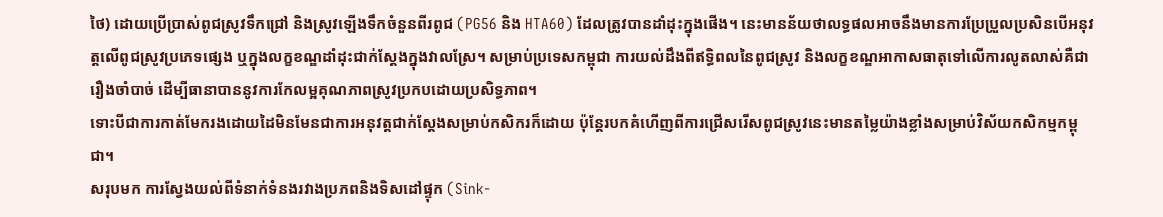ថៃ) ដោយប្រើប្រាស់ពូជស្រូវទឹកជ្រៅ និងស្រូវឡើងទឹកចំនួនពីរពូជ (PG56 និង HTA60) ដែលត្រូវបានដាំដុះក្នុងផើង។ នេះមានន័យថាលទ្ធផលអាចនឹងមានការប្រែប្រួលប្រសិនបើអនុវត្តលើពូជស្រូវប្រភេទផ្សេង ឬក្នុងលក្ខខណ្ឌដាំដុះជាក់ស្តែងក្នុងវាលស្រែ។ សម្រាប់ប្រទេសកម្ពុជា ការយល់ដឹងពីឥទ្ធិពលនៃពូជស្រូវ និងលក្ខខណ្ឌអាកាសធាតុទៅលើការលូតលាស់គឺជារឿងចាំបាច់ ដើម្បីធានាបាននូវការកែលម្អគុណភាពស្រូវប្រកបដោយប្រសិទ្ធភាព។
ទោះបីជាការកាត់មែករងដោយដៃមិនមែនជាការអនុវត្តជាក់ស្តែងសម្រាប់កសិករក៏ដោយ ប៉ុន្តែរបកគំហើញពីការជ្រើសរើសពូជស្រូវនេះមានតម្លៃយ៉ាងខ្លាំងសម្រាប់វិស័យកសិកម្មកម្ពុជា។
សរុបមក ការស្វែងយល់ពីទំនាក់ទំនងរវាងប្រភពនិងទិសដៅផ្ទុក (Sink-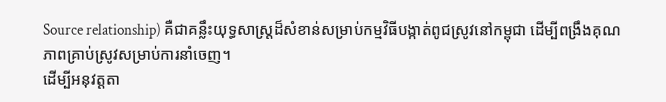Source relationship) គឺជាគន្លឹះយុទ្ធសាស្ត្រដ៏សំខាន់សម្រាប់កម្មវិធីបង្កាត់ពូជស្រូវនៅកម្ពុជា ដើម្បីពង្រឹងគុណភាពគ្រាប់ស្រូវសម្រាប់ការនាំចេញ។
ដើម្បីអនុវត្តតា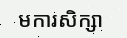មការសិក្សា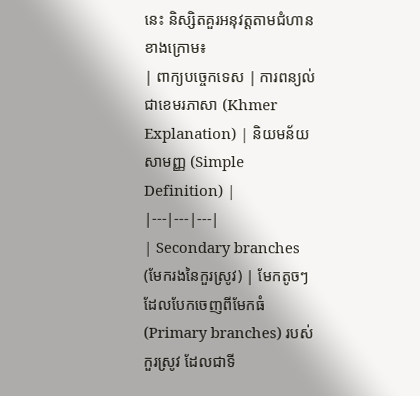នេះ និស្សិតគួរអនុវត្តតាមជំហានខាងក្រោម៖
| ពាក្យបច្ចេកទេស | ការពន្យល់ជាខេមរភាសា (Khmer Explanation) | និយមន័យសាមញ្ញ (Simple Definition) |
|---|---|---|
| Secondary branches (មែករងនៃកួរស្រូវ) | មែកតូចៗដែលបែកចេញពីមែកធំ (Primary branches) របស់កួរស្រូវ ដែលជាទី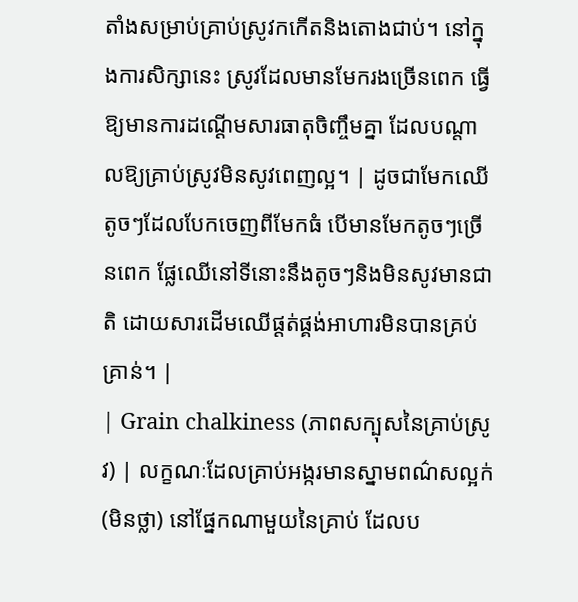តាំងសម្រាប់គ្រាប់ស្រូវកកើតនិងតោងជាប់។ នៅក្នុងការសិក្សានេះ ស្រូវដែលមានមែករងច្រើនពេក ធ្វើឱ្យមានការដណ្តើមសារធាតុចិញ្ចឹមគ្នា ដែលបណ្តាលឱ្យគ្រាប់ស្រូវមិនសូវពេញល្អ។ | ដូចជាមែកឈើតូចៗដែលបែកចេញពីមែកធំ បើមានមែកតូចៗច្រើនពេក ផ្លែឈើនៅទីនោះនឹងតូចៗនិងមិនសូវមានជាតិ ដោយសារដើមឈើផ្តត់ផ្គង់អាហារមិនបានគ្រប់គ្រាន់។ |
| Grain chalkiness (ភាពសក្បុសនៃគ្រាប់ស្រូវ) | លក្ខណៈដែលគ្រាប់អង្ករមានស្នាមពណ៌សល្អក់ (មិនថ្លា) នៅផ្នែកណាមួយនៃគ្រាប់ ដែលប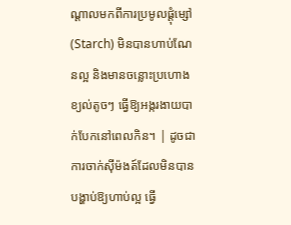ណ្តាលមកពីការប្រមូលផ្តុំម្សៅ (Starch) មិនបានហាប់ណែនល្អ និងមានចន្លោះប្រហោងខ្យល់តូចៗ ធ្វើឱ្យអង្ករងាយបាក់បែកនៅពេលកិន។ | ដូចជាការចាក់ស៊ីម៉ងត៍ដែលមិនបានបង្ហាប់ឱ្យហាប់ល្អ ធ្វើ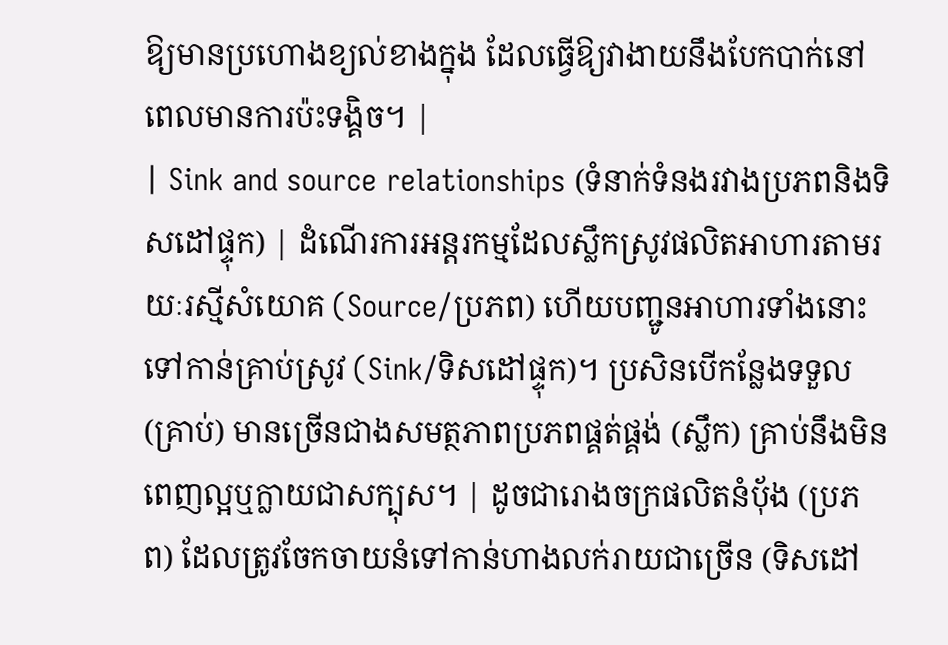ឱ្យមានប្រហោងខ្យល់ខាងក្នុង ដែលធ្វើឱ្យវាងាយនឹងបែកបាក់នៅពេលមានការប៉ះទង្គិច។ |
| Sink and source relationships (ទំនាក់ទំនងរវាងប្រភពនិងទិសដៅផ្ទុក) | ដំណើរការអន្តរកម្មដែលស្លឹកស្រូវផលិតអាហារតាមរយៈរស្មីសំយោគ (Source/ប្រភព) ហើយបញ្ជូនអាហារទាំងនោះទៅកាន់គ្រាប់ស្រូវ (Sink/ទិសដៅផ្ទុក)។ ប្រសិនបើកន្លែងទទួល (គ្រាប់) មានច្រើនជាងសមត្ថភាពប្រភពផ្គត់ផ្គង់ (ស្លឹក) គ្រាប់នឹងមិនពេញល្អឬក្លាយជាសក្បុស។ | ដូចជារោងចក្រផលិតនំប៉័ង (ប្រភព) ដែលត្រូវចែកចាយនំទៅកាន់ហាងលក់រាយជាច្រើន (ទិសដៅ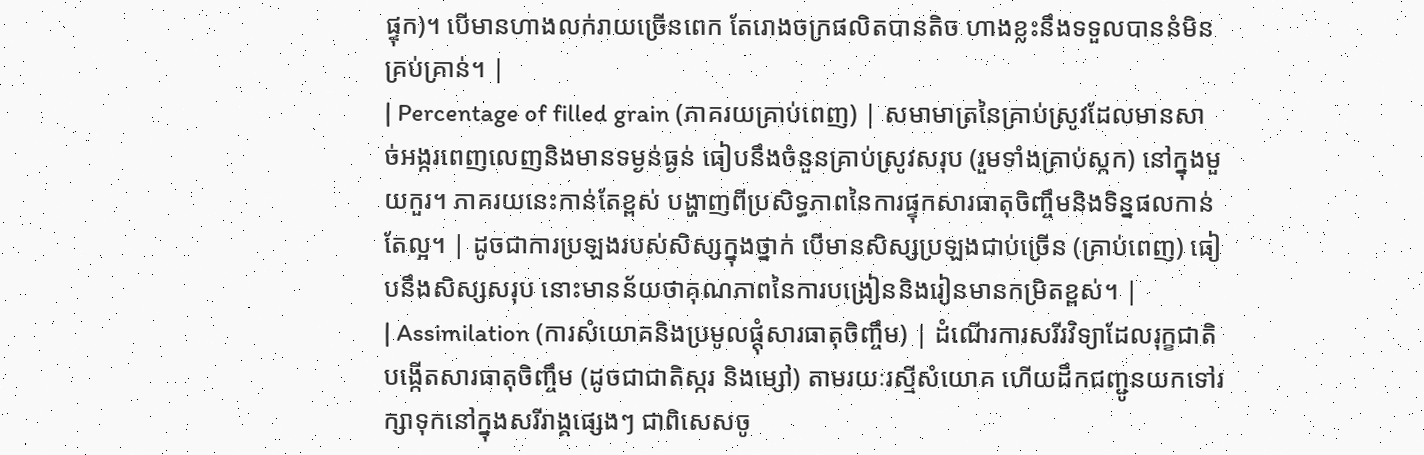ផ្ទុក)។ បើមានហាងលក់រាយច្រើនពេក តែរោងចក្រផលិតបានតិច ហាងខ្លះនឹងទទួលបាននំមិនគ្រប់គ្រាន់។ |
| Percentage of filled grain (ភាគរយគ្រាប់ពេញ) | សមាមាត្រនៃគ្រាប់ស្រូវដែលមានសាច់អង្ករពេញលេញនិងមានទម្ងន់ធ្ងន់ ធៀបនឹងចំនួនគ្រាប់ស្រូវសរុប (រួមទាំងគ្រាប់ស្កក) នៅក្នុងមួយកួរ។ ភាគរយនេះកាន់តែខ្ពស់ បង្ហាញពីប្រសិទ្ធភាពនៃការផ្ទុកសារធាតុចិញ្ចឹមនិងទិន្នផលកាន់តែល្អ។ | ដូចជាការប្រឡងរបស់សិស្សក្នុងថ្នាក់ បើមានសិស្សប្រឡងជាប់ច្រើន (គ្រាប់ពេញ) ធៀបនឹងសិស្សសរុប នោះមានន័យថាគុណភាពនៃការបង្រៀននិងរៀនមានកម្រិតខ្ពស់។ |
| Assimilation (ការសំយោគនិងប្រមូលផ្តុំសារធាតុចិញ្ចឹម) | ដំណើរការសរីរវិទ្យាដែលរុក្ខជាតិបង្កើតសារធាតុចិញ្ចឹម (ដូចជាជាតិស្ករ និងម្សៅ) តាមរយៈរស្មីសំយោគ ហើយដឹកជញ្ជូនយកទៅរក្សាទុកនៅក្នុងសរីរាង្គផ្សេងៗ ជាពិសេសចូ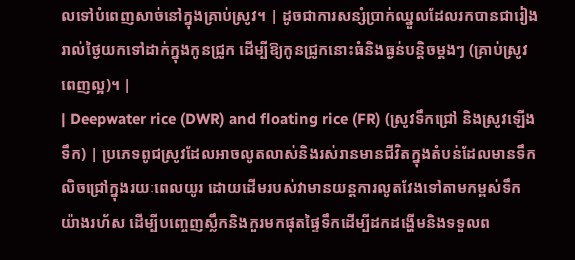លទៅបំពេញសាច់នៅក្នុងគ្រាប់ស្រូវ។ | ដូចជាការសន្សំប្រាក់ឈ្នួលដែលរកបានជារៀងរាល់ថ្ងៃយកទៅដាក់ក្នុងកូនជ្រូក ដើម្បីឱ្យកូនជ្រូកនោះធំនិងធ្ងន់បន្តិចម្តងៗ (គ្រាប់ស្រូវពេញល្អ)។ |
| Deepwater rice (DWR) and floating rice (FR) (ស្រូវទឹកជ្រៅ និងស្រូវឡើងទឹក) | ប្រភេទពូជស្រូវដែលអាចលូតលាស់និងរស់រានមានជីវិតក្នុងតំបន់ដែលមានទឹកលិចជ្រៅក្នុងរយៈពេលយូរ ដោយដើមរបស់វាមានយន្តការលូតវែងទៅតាមកម្ពស់ទឹកយ៉ាងរហ័ស ដើម្បីបញ្ចេញស្លឹកនិងកួរមកផុតផ្ទៃទឹកដើម្បីដកដង្ហើមនិងទទួលព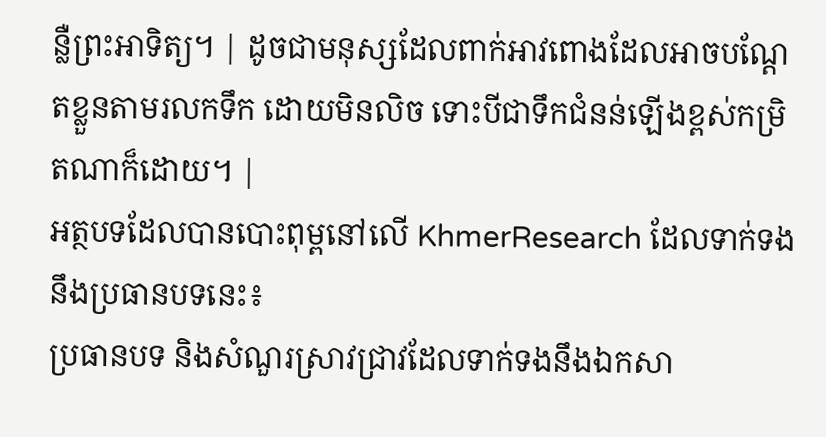ន្លឺព្រះអាទិត្យ។ | ដូចជាមនុស្សដែលពាក់អាវពោងដែលអាចបណ្តែតខ្លួនតាមរលកទឹក ដោយមិនលិច ទោះបីជាទឹកជំនន់ឡើងខ្ពស់កម្រិតណាក៏ដោយ។ |
អត្ថបទដែលបានបោះពុម្ពនៅលើ KhmerResearch ដែលទាក់ទងនឹងប្រធានបទនេះ៖
ប្រធានបទ និងសំណួរស្រាវជ្រាវដែលទាក់ទងនឹងឯកសា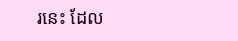រនេះ ដែល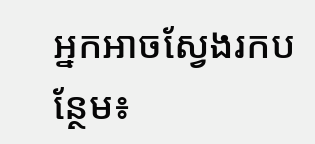អ្នកអាចស្វែងរកបន្ថែម៖